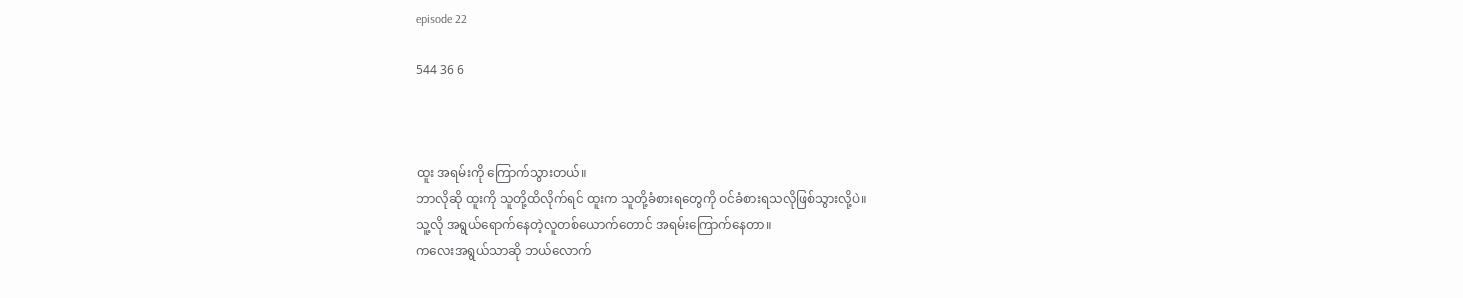episode 22

544 36 6



ထူး အရမ်းကို ကြောက်သွားတယ်။
ဘာလိုဆို ထူးကို သူတို့ထိလိုက်ရင် ထူးက သူတို့ခံစားရတွေကို ဝင်ခံစားရသလိုဖြစ်သွားလို့ပဲ။
သူ့လို အရွယ်ရောက်နေတဲ့လူတစ်ယောက်တောင် အရမ်းကြောက်နေတာ။
ကလေးအရွယ်သာဆို ဘယ်လောက်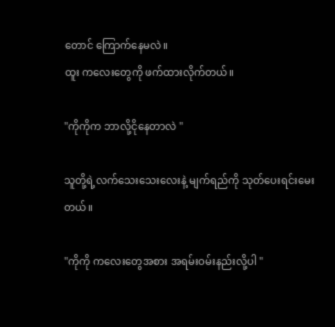တောင် ကြောက်နေမလဲ။
ထူး ကလေးတွေကို ဖက်ထားလိုက်တယ်။

"ကိုကိုက ဘာလို့ငိုနေတာလဲ "

သူတို့ရဲ့လက်သေးသေးလေးနဲ့ မျက်ရည်ကို သုတ်ပေးရင်းမေးတယ်။

"ကိုကို ကလေးတွေအစား အရမ်းဝမ်းနည်းလို့ပါ "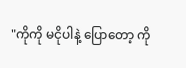"ကိုကို မငိုပါနဲ့ ပြောတော့ ကို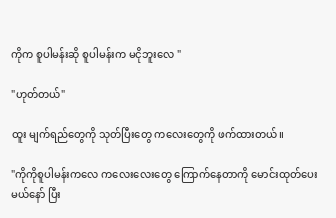ကိုက စူပါမန်းဆို စူပါမန်းက မငိုဘူးလေ "

"ဟုတ်တယ်"

ထူး မျက်ရည်တွေကို သုတ်ပြီးတွေ ကလေးတွေကို ဖက်ထားတယ်။

"ကိုကိုစူပါမန်းကလေ ကလေးလေးတွေ ကြောက်နေတာကို မောင်းထုတ်ပေးမယ်နော် ပြီး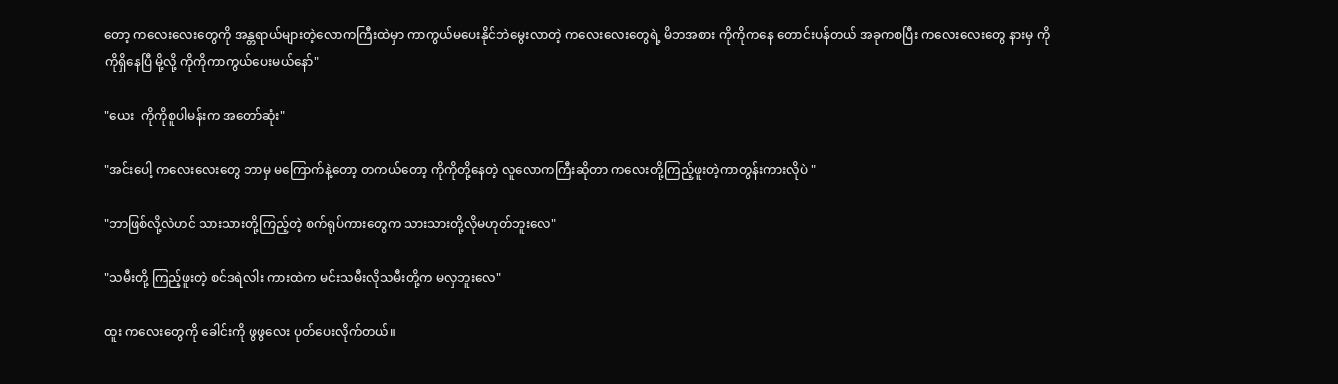တော့ ကလေးလေးတွေကို အန္တရာယ်များတဲ့လောကကြီးထဲမှာ ကာကွယ်မပေးနိုင်ဘဲမွေးလာတဲ့ ကလေးလေးတွေရဲ့ မိဘအစား ကိုကိုကနေ တောင်းပန်တယ် အခုကစပြီး ကလေးလေးတွေ နားမှ ကိုကိုရှိနေပြီ မို့လို့ ကိုကိုကာကွယ်ပေးမယ်နော်"

"ယေး  ကိုကိုစူပါမန်းက အတော်ဆုံး"

"အင်းပေါ့ ကလေးလေးတွေ ဘာမှ မကြောက်နဲ့တော့ တကယ်တော့ ကိုကိုတို့နေတဲ့ လူလောကကြီးဆိုတာ ကလေးတို့ကြည့်ဖူးတဲ့ကာတွန်းကားလိုပဲ "

"ဘာဖြစ်လို့လဲဟင် သားသားတို့ကြည့်တဲ့ စက်ရုပ်ကားတွေက သားသားတို့လိုမဟုတ်ဘူးလေ"

"သမီးတို့ ကြည့်ဖူးတဲ့ စင်ဒရဲလါး ကားထဲက မင်းသမီးလိုသမီးတို့က မလှဘူးလေ"

ထူး ကလေးတွေကို ခေါင်းကို ဖွဖွလေး ပုတ်ပေးလိုက်တယ်။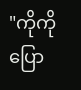"ကိုကိုပြော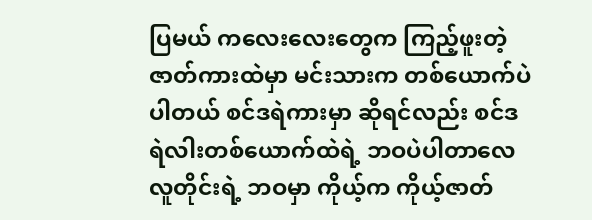ပြမယ် ကလေးလေးတွေက ကြည့်ဖူးတဲ့ ဇာတ်ကားထဲမှာ မင်းသားက တစ်ယောက်ပဲပါတယ် စင်ဒရဲကားမှာ ဆိုရင်လည်း စင်ဒရဲလါးတစ်ယောက်ထဲရဲ့ ဘဝပဲပါတာလေ
လူတိုင်းရဲ့ ဘဝမှာ ကိုယ့်က ကိုယ့်ဇာတ်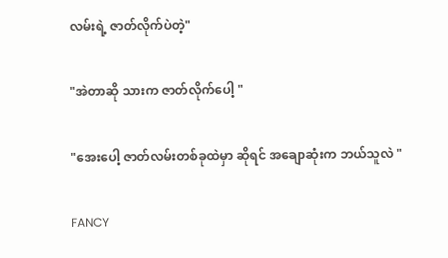လမ်းရဲ့ ဇာတ်လိုက်ပဲတဲ့"

"အဲတာဆို သားက ဇာတ်လိုက်ပေါ့ "

"အေးပေါ့ ဇာတ်လမ်းတစ်ခုထဲမှာ ဆိုရင် အချောဆုံးက ဘယ်သူလဲ "

FANCY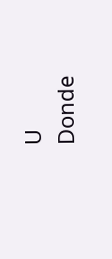U                                   Donde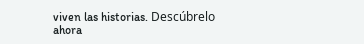viven las historias. Descúbrelo ahora